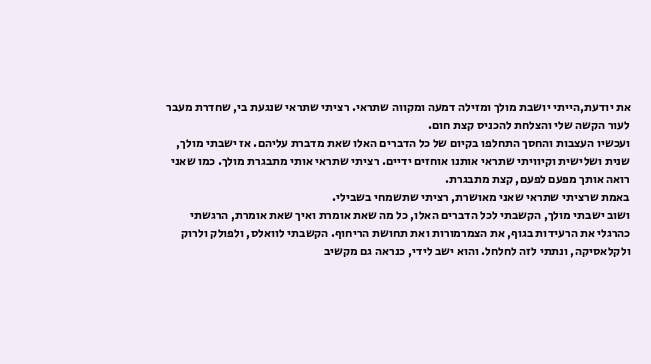את יודעת,הייתי יושבת מולך ומזילה דמעה ומקווה שתראי. רציתי שתראי שנגעת בי, שחדרת מעבר לעור הקשה שלי והצלחת להכניס קצת חום.
ועכשיו העצבות והחסך התחלפו בקיום של כל הדברים האלו שאת מדברת עליהם. אז ישבתי מולך, שנית ושלישית וקיוויתי שתראי אותנו אוחזים ידיים. רציתי שתראי אותי מתבגרת מולך. כמו שאני רואה אותך מפעם לפעם, קצת מתבגרת.
באמת שרציתי שתראי שאני מאושרת, רציתי שתשמחי בשבילי.
ושוב ישבתי מולך, הקשבתי לכל הדברים האלו, כל מה שאת אומרת ואיך שאת אומרת, הרגשתי כהרגלי את הרעידות בגוף, את הצמרמורות ואת תחושת הריחוף. הקשבתי לוואלס, ולפולק ולרוק ולקלאסיקה, ונתתי לזה לחלחל. והוא ישב לידי, כנראה גם מקשיב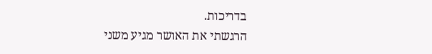בדריכות.
הרגשתי את האושר מגיע משני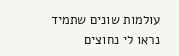עולמות שונים שתמיד נראו לי נחוצים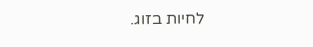לחיות בזוג.